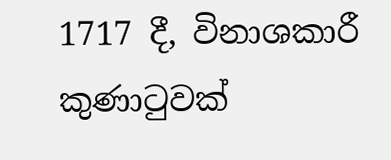1717 දී, විනාශකාරී කුණාටුවක්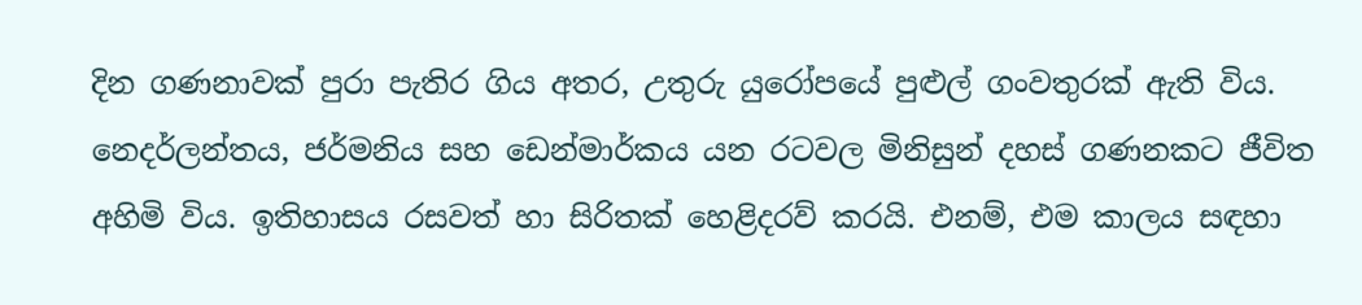දින ගණනාවක් පුරා පැතිර ගිය අතර, උතුරු යුරෝපයේ පුළුල් ගංවතුරක් ඇති විය. නෙදර්ලන්තය, ජර්මනිය සහ ඩෙන්මාර්කය යන රටවල මිනිසුන් දහස් ගණනකට ජීවිත අහිමි විය. ඉතිහාසය රසවත් හා සිරිතක් හෙළිදරව් කරයි. එනම්, එම කාලය සඳහා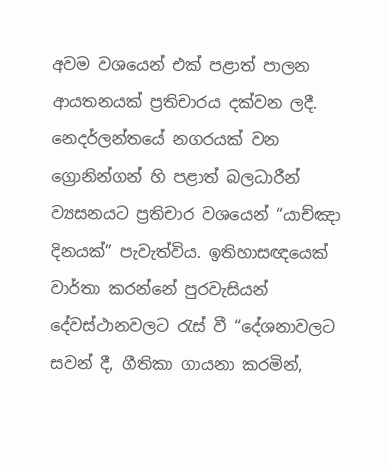අවම වශයෙන් එක් පළාත් පාලන ආයතනයක් ප්‍රතිචාරය දක්වන ලදී. නෙදර්ලන්තයේ නගරයක් වන ග්‍රොනින්ගන් හි පළාත් බලධාරීන් ව්‍යසනයට ප්‍රතිචාර වශයෙන් “යාච්ඤා දිනයක්” පැවැත්විය. ඉතිහාසඥයෙක් වාර්තා කරන්නේ පුරවැසියන් දේවස්ථානවලට රැස් වී “දේශනාවලට සවන් දී, ගීතිකා ගායනා කරමින්,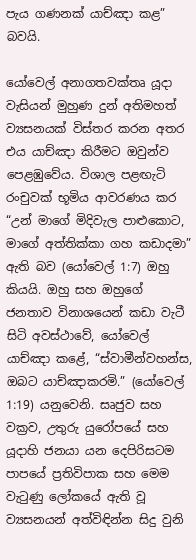පැය ගණනක් යාච්ඤා කළ” බවයි.

යෝවෙල් අනාගතවක්තෘ යූදා වැසියන් මුහුණ දුන් අතිමහත් ව්‍යසනයක් විස්තර කරන අතර එය යාච්ඤා කිරීමට ඔවුන්ව පෙළඹුවේය. විශාල පළඟැටි රංචුවක් භූමිය ආවරණය කර “උන් මාගේ මිදිවැල පාළුකොට, මාගේ අත්තික්කා ගහ කඩාදමා” ඇති බව (යෝවෙල් 1:7) ඔහු කියයි. ඔහු සහ ඔහුගේ ජනතාව විනාශයෙන් කඩා වැටී සිටි අවස්ථාවේ, යෝවෙල් යාච්ඤා කළේ, “ස්වාමීන්වහන්ස, ඔබට යාච්ඤාකරමි.” (යෝවෙල් 1:19) යනුවෙනි. සෘජුව සහ වක්‍රව, උතුරු යුරෝපයේ සහ යූදාහි ජනයා යන දෙපිරිසටම පාපයේ ප්‍රතිවිපාක සහ මෙම වැටුණු ලෝකයේ ඇති වූ ව්‍යසනයන් අත්විඳින්න සිදු වුනි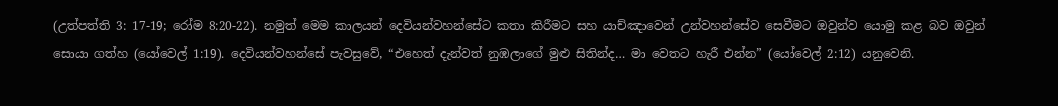(උත්පත්ති 3: 17-19; රෝම 8:20-22). නමුත් මෙම කාලයන් දෙවියන්වහන්සේට කතා කිරීමට සහ යාච්ඤාවෙන් උන්වහන්සේව සෙවීමට ඔවුන්ව යොමු කළ බව ඔවුන් සොයා ගත්හ (යෝවෙල් 1:19). දෙවියන්වහන්සේ පැවසුවේ, “එහෙත් දැන්වත් නුඹලාගේ මුළු සිතින්ද… මා වෙතට හැරී එන්න” (යෝවෙල් 2:12) යනුවෙනි.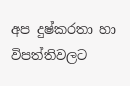අප දුෂ්කරතා හා විපත්තිවලට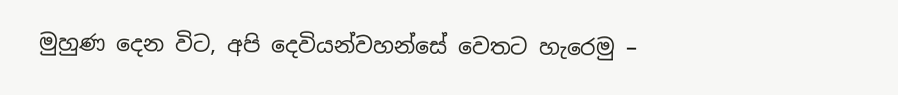මුහුණ දෙන විට, අපි දෙවියන්වහන්සේ වෙතට හැරෙමු –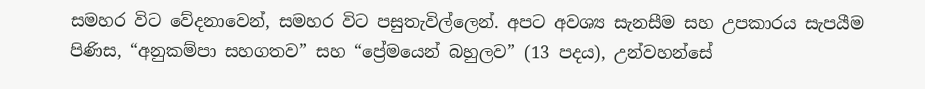සමහර විට වේදනාවෙන්, සමහර විට පසුතැවිල්ලෙන්. අපට අවශ්‍ය සැනසීම සහ උපකාරය සැපයීම පිණිස, “අනුකම්පා සහගතව” සහ “ප්‍රේමයෙන් බහුලව” (13 පදය), උන්වහන්සේ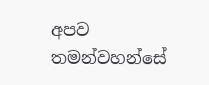අපව තමන්වහන්සේ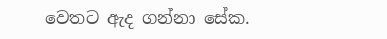වෙතට ඇද ගන්නා සේක.